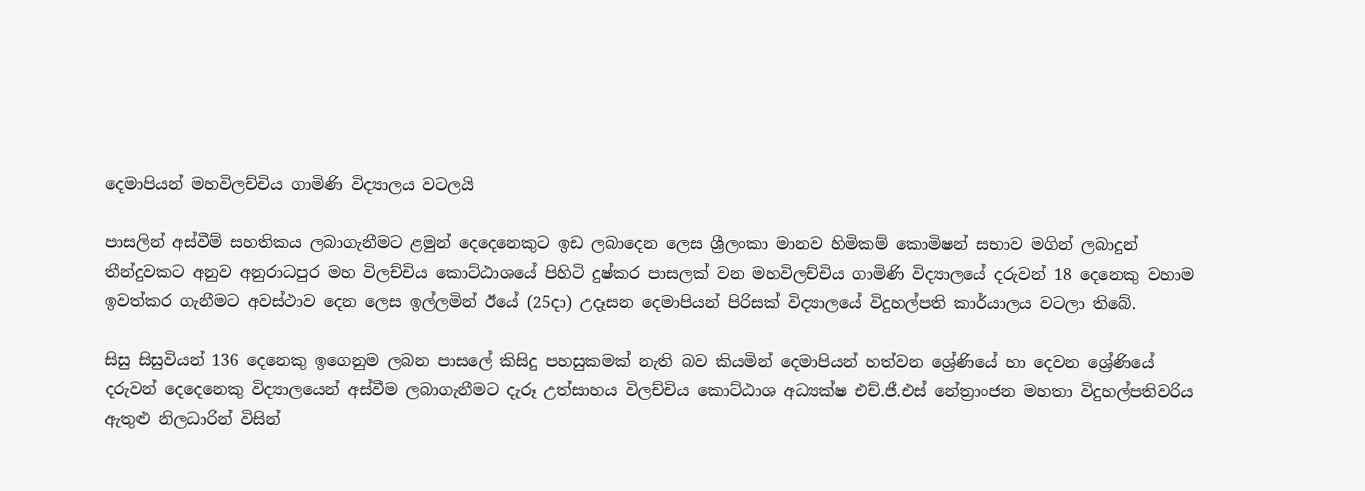දෙමාපියන් මහවිලච්චිය ගාමිණි විද්‍යාලය වටලයි

පාසලින් අස්වීම් සහතිකය ලබාගැනීමට ළමුන් දෙදෙනෙකුට ඉඩ ලබාදෙන ලෙස ශ්‍රීලංකා මානව හිමිකම් කොමිෂන් සභාව මගින් ලබාදුන් තීන්දුවකට අනුව අනුරාධපුර මහ විලච්චිය කොට්ඨාශයේ පිහිටි දුෂ්කර පාසලක් වන මහවිලච්චිය ගාමිණි විද්‍යාලයේ දරුවන් 18 දෙනෙකු වහාම ඉවත්කර ගැනීමට අවස්ථාව දෙන ලෙස ඉල්ලමින් ඊයේ (25දා) උදෑසන දෙමාපියන් පිරිසක් විද්‍යාලයේ විදුහල්පති කාර්යාලය වටලා තිබේ.

සිසු සිසුවියන් 136 දෙනෙකු ඉගෙනුම ලබන පාසලේ කිසිදු පහසුකමක් නැති බව කියමින් දෙමාපියන් හත්වන ශ්‍රේණියේ හා දෙවන ශ්‍රේණියේ දරුවන් දෙදෙනෙකු විද්‍යාලයෙන් අස්වීම ලබාගැනීමට දැරූ උත්සාහය විලච්චිය කොට්ඨාශ අධ්‍යක්ෂ එච්.ජී.එස් නේත්‍රාංජන මහතා විදුහල්පතිවරිය ඇතුළු නිලධාරින් විසින්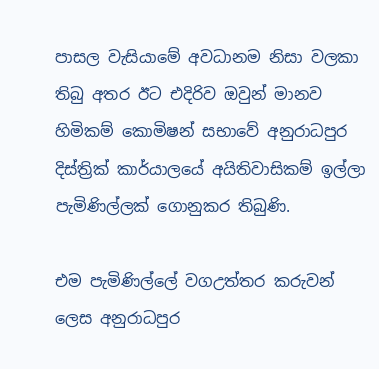පාසල වැසියාමේ අවධානම නිසා වලකා තිබු අතර ඊට එදිරිව ඔවුන් මානව හිමිකම් කොමිෂන් සභාවේ අනුරාධපුර දිස්ත්‍රික් කාර්යාලයේ අයිතිවාසිකම් ඉල්ලා පැමිණිල්ලක් ගොනුකර තිබුණි.

එම පැමිණිල්ලේ වගඋත්තර කරුවන් ලෙස අනුරාධපුර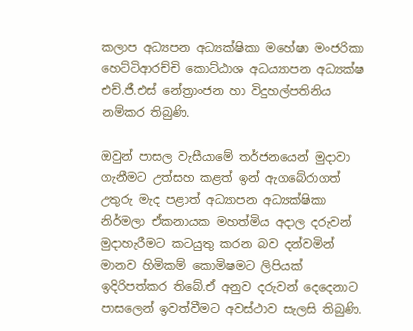කලාප අධ්‍යපන අධ්‍යක්ෂිකා මහේෂා මංජරිකා හෙට්ටිආරච්චි කොට්ඨාශ අධය්‍යාපන අධ්‍යක්ෂ එච්.ජී.එස් නේත්‍රාංජන හා විදුහල්පතිනිය නම්කර තිබුණි.

ඔවුන් පාසල වැසීයාමේ තර්ජනයෙන් මුදාවා ගැනීමට උත්සහ කළත් ඉන් ඇගබේරාගත් උතුරු මැද පළාත් අධ්‍යාපන අධ්‍යක්ෂිකා නිර්මලා ඒකනායක මහත්මිය අදාල දරුවන් මුදාහැරීමට කටයුතු කරන බව දන්වමින් මානව හිමිකම් කොමිෂමට ලිපියක් ඉදිරිපත්කර තිබේ.ඒ අනුව දරුවන් දෙදෙනාට පාසලෙන් ඉවත්වීමට අවස්ථාව සැලසි තිබුණි.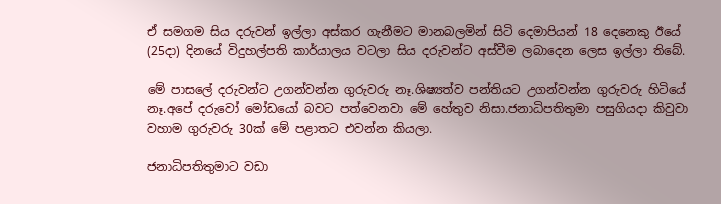ඒ සමගම සිය දරුවන් ඉල්ලා අස්කර ගැනීමට මානබලමින් සිටි දෙමාපියන් 18 දෙනෙකු ඊයේ (25දා) දිනයේ විදුහල්පති කාර්යාලය වටලා සිය දරුවන්ට අස්වීම ලබාදෙන ලෙස ඉල්ලා තිබේ.

මේ පාසලේ දරුවන්ට උගන්වන්න ගුරුවරු නෑ.ශිෂ්‍යත්ව පන්තියට උගන්වන්න ගුරුවරු හිටියේ නෑ.අපේ දරුවෝ මෝඩයෝ බවට පත්වෙනවා මේ හේතුව නිසා.ජනාධිපතිතුමා පසුගියදා කිවුවා වහාම ගුරුවරු 30ක් මේ පළාතට එවන්න කියලා.

ජනාධිපතිතුමාට වඩා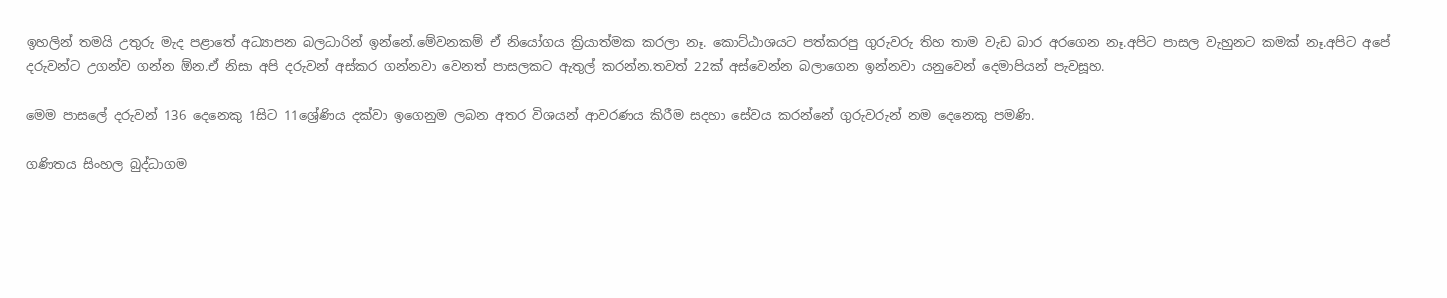ඉහලින් තමයි උතුරු මැද පළාතේ අධ්‍යාපන බලධාරින් ඉන්නේ.මේවනකම් ඒ නියෝගය ක්‍රියාත්මක කරලා නෑ. කොට්ඨාශයට පත්කරපු ගුරුවරු තිහ තාම වැඩ බාර අරගෙන නෑ.අපිට පාසල වැහුනට කමක් නෑ.අපිට අපේ දරුවන්ට උගන්ව ගන්න ඕන.ඒ නිසා අපි දරුවන් අස්කර ගන්නවා වෙනත් පාසලකට ඇතුල් කරන්න.තවත් 22ක් අස්වෙන්න බලාගෙන ඉන්නවා යනුවෙන් දෙමාපියන් පැවසූහ.

මෙම පාසලේ දරුවන් 136 දෙනෙකු 1සිට 11ශ්‍රේණිය දක්වා ඉගෙනුම ලබන අතර විශයන් ආවරණය කිරීම සදහා සේවය කරන්නේ ගුරුවරුන් නම දෙනෙකු පමණි.

ගණිතය සිංහල බුද්ධාගම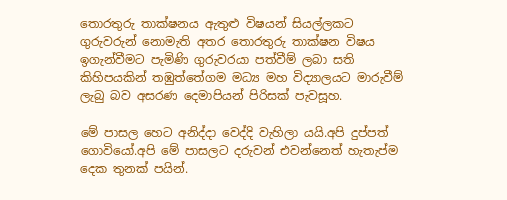තොරතුරු තාක්ෂනය ඇතුළු විෂයන් සියල්ලකට ගුරුවරුන් නොමැති අතර තොරතුරු තාක්ෂන විෂය ඉගැන්වීමට පැමිණි ගුරුවරයා පත්වීම් ලබා සති කිහිපයකින් තඹුත්තේගම මධ්‍ය මහ විද්‍යාලයට මාරුවීම් ලැබු බව අසරණ දෙමාපියන් පිරිසක් පැවසූහ.

මේ පාසල හෙට අනිද්දා වෙද්දි වැහිලා යයි.අපි දුප්පත් ගොවියෝ.අපි මේ පාසලට දරුවන් එවන්නෙත් හැතැප්ම දෙක තුනක් පයින්.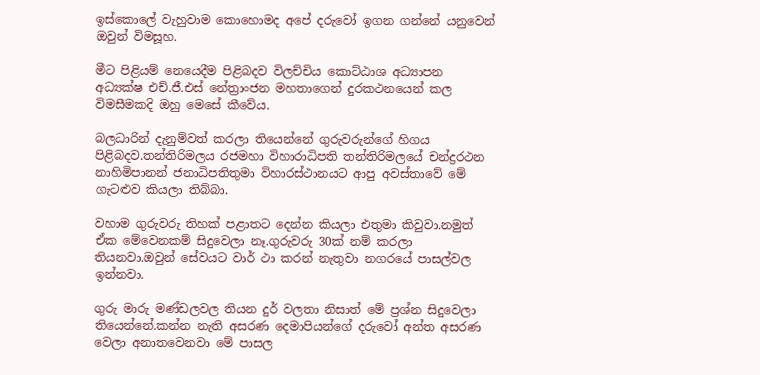ඉස්කොලේ වැහුවාම කොහොමද අපේ දරුවෝ ඉගන ගන්නේ යනුවෙන් ඔවුන් විමසූහ.

මීට පිළියම් නෙයෙදීම පිළිබදව විලච්චිය කොට්ඨාශ අධ්‍යාපන අධ්‍යක්ෂ එච්.ජී.එස් නේත්‍රාංජන මහතාගෙන් දුරකථනයෙන් කල විමසීමකදි ඔහු මෙසේ කීවේය.

බලධාරින් දැනුම්වත් කරලා තියෙන්නේ ගුරුවරුන්ගේ හිගය පිළිබදව.තන්තිරිමලය රජමහා විහාරාධිපති තන්තිරිමලයේ චන්ද්‍රරථන නාහිමිපානන් ජනාධිපතිතුමා විහාරස්ථානයට ආපු අවස්තාවේ මේ ගැටළුව කියලා තිබ්බා.

වහාම ගුරුවරු තිහක් පළාතට දෙන්න කියලා එතුමා කිවුවා.නමුත් ඒක මේවෙනකම් සිදුවෙලා නෑ.ගුරුවරු 30ක් නම් කරලා තියනවා.ඔවුන් සේවයට වාර් ථා කරන් නැතුවා නගරයේ පාසල්වල ඉන්නවා.

ගුරු මාරු මණ්ඩලවල තියන දුර් වලතා නිසාත් මේ ප්‍රශ්න සිදුවෙලා තියෙන්නේ.කන්න නැති අසරණ දෙමාපියන්ගේ දරුවෝ අන්ත අසරණ වෙලා අනාතවෙනවා මේ පාසල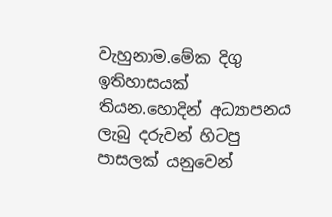වැහුනාම.මේක දිගු ඉතිහාසයක් තියන.හොදින් අධ්‍යාපනය ලැබු දරුවන් හිටපු පාසලක් යනුවෙන්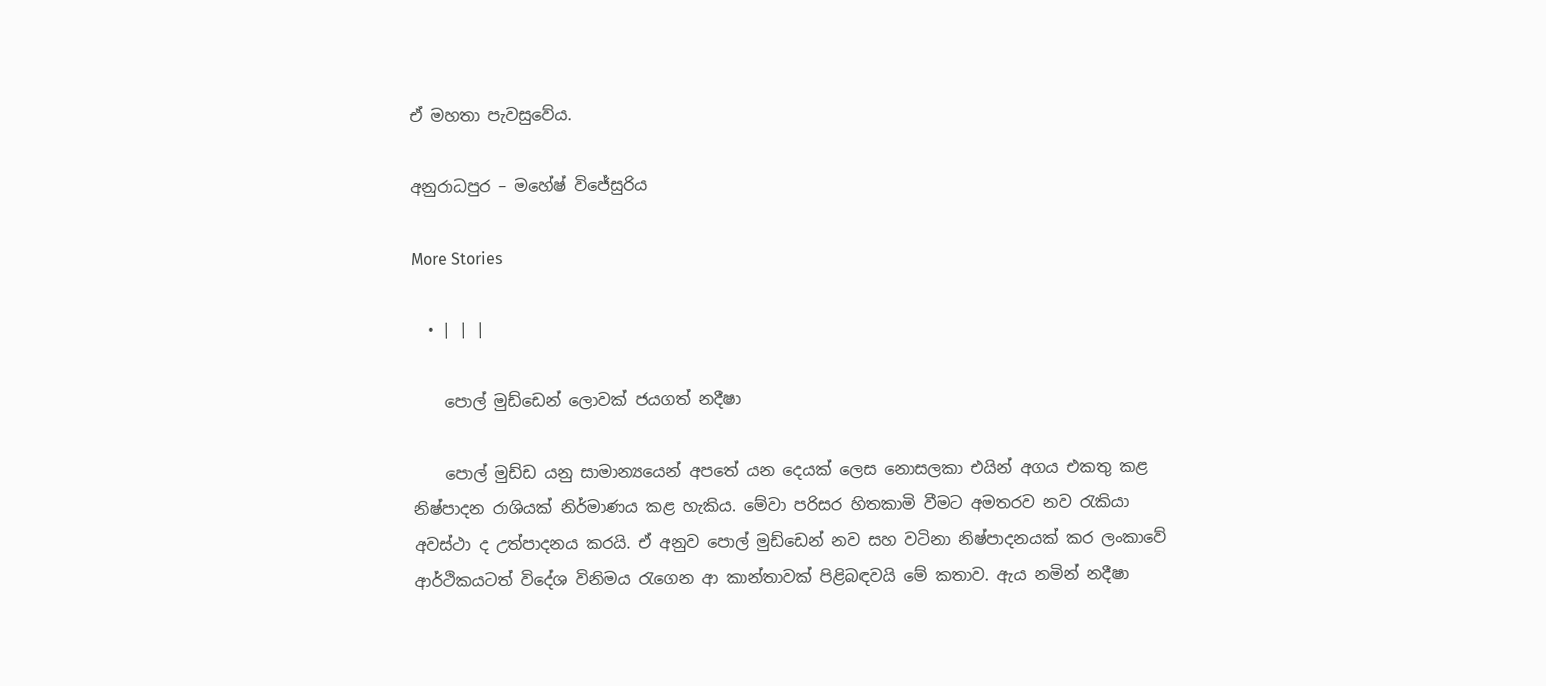ඒ මහතා පැවසුවේය.

අනුරාධපුර – මහේෂ් විජේසුරිය

More Stories

  • | | |

    පොල් මුඩ්ඩෙන් ලොවක් ජයගත් නදීෂා

    පොල් මුඩ්ඩ යනු සාමාන්‍යයෙන් අපතේ යන දෙයක් ලෙස නොසලකා එයින් අගය එකතු කළ නිෂ්පාදන රාශියක් නිර්මාණය කළ හැකිය. මේවා පරිසර හිතකාමි වීමට අමතරව නව රැකියා අවස්ථා ද උත්පාදනය කරයි. ඒ අනුව පොල් මුඩ්ඩෙන් නව සහ වටිනා නිෂ්පාදනයක් කර ලංකාවේ ආර්ථිකයටත් විදේශ විනිමය රැගෙන ආ කාන්තාවක් පිළිබඳවයි මේ කතාව. ඇය නමින් නදීෂා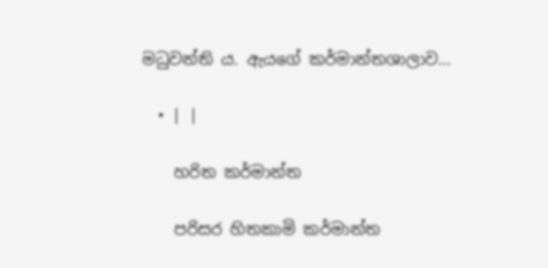මධුවන්ති ය. ඇයගේ කර්මාන්තශාලාව…

  • | |

    හරිත කර්මාන්ත

    පරිසර හිතකාමි කර්මාන්ත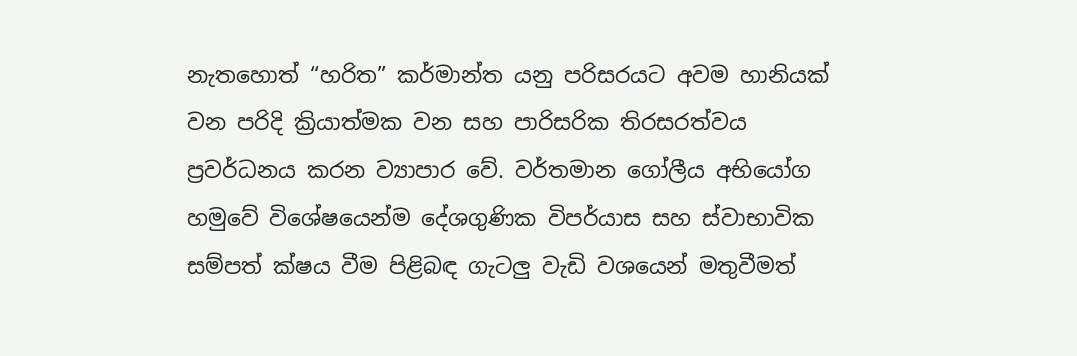නැතහොත් “හරිත” කර්මාන්ත යනු පරිසරයට අවම හානියක් වන පරිදි ක්‍රියාත්මක වන සහ පාරිසරික තිරසරත්වය ප්‍රවර්ධනය කරන ව්‍යාපාර වේ. වර්තමාන ගෝලීය අභියෝග හමුවේ විශේෂයෙන්ම දේශගුණික විපර්යාස සහ ස්වාභාවික සම්පත් ක්ෂය වීම පිළිබඳ ගැටලු වැඩි වශයෙන් මතුවීමත්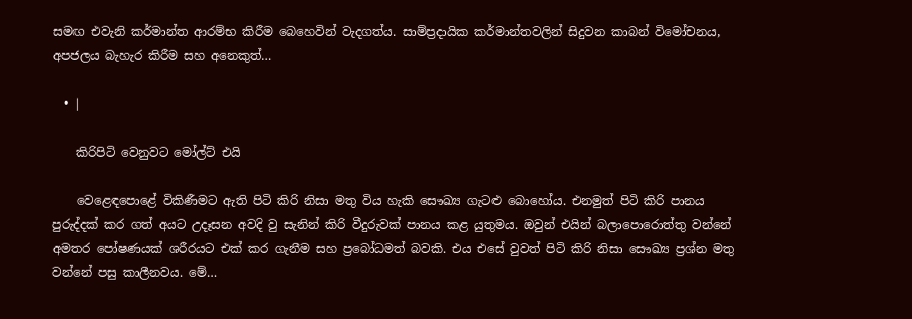සමඟ එවැනි කර්මාන්ත ආරම්භ කිරීම බෙහෙවින් වැදගත්ය. සාම්ප්‍රදායික කර්මාන්තවලින් සිදුවන කාබන් විමෝචනය, අපජලය බැහැර කිරීම සහ අනෙකුත්…

  • |

    කිරිපිටි වෙනුවට මෝල්ට් එයි

    වෙළෙඳපොළේ විකිණීමට ඇති පිටි කිරි නිසා මතු විය හැකි සෞඛ්‍ය ගැටළු බොහෝය. එනමුත් පිටි කිරි පානය පුරුද්දක් කර ගත් අයට උදෑසන අවදි වු සැනින් කිරි වීදුරුවක් පානය කළ යුතුමය. ඔවුන් එයින් බලාපොරොත්තු වන්නේ අමතර පෝෂණයක් ශරීරයට එක් කර ගැනීම සහ ප්‍රබෝධමත් බවකි. එය එසේ වුවත් පිටි කිරි නිසා සෞඛ්‍ය ප්‍රශ්න මතු වන්නේ පසු කාලීනවය. මේ…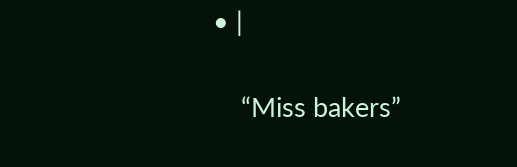• |

    “Miss bakers”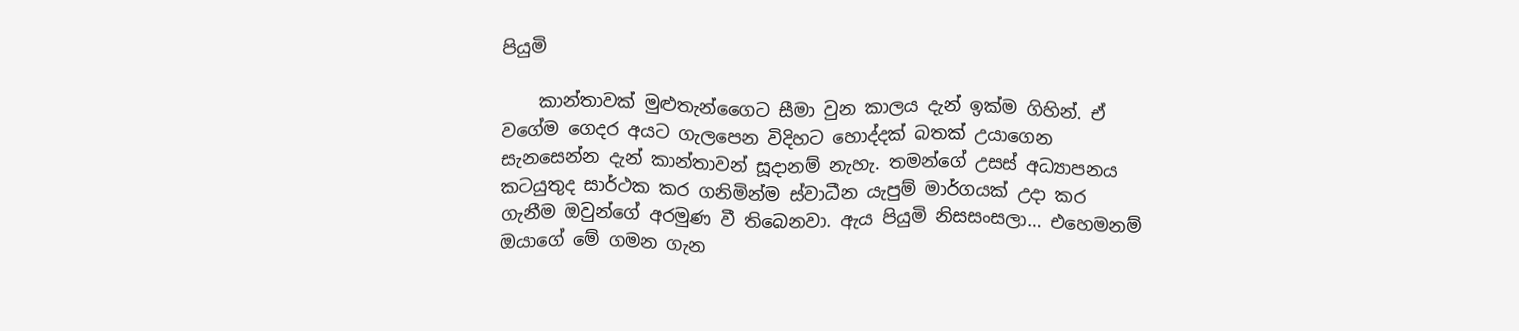පියුමි

    කාන්තාවක් මුළුතැන්ගෛට සීමා වුන කාලය දැන් ඉක්ම ගිහින්. ඒ වගේම ගෙදර අයට ගැලපෙන විදිහට හොද්දක් බතක් උයාගෙන සැනසෙන්න දැන් කාන්තාවන් සූදානම් නැහැ. තමන්ගේ උසස් අධ්‍යාපනය කටයුතුද සාර්ථක කර ගනිමින්ම ස්වාධීන යැපුම් මාර්ගයක් උදා කර ගැනීම ඔවුන්ගේ අරමුණ වී තිබෙනවා. ඇය පියුමි නිසසංසලා… එහෙමනම් ඔයාගේ මේ ගමන ගැන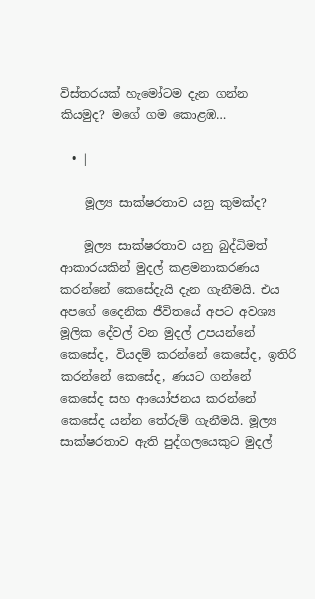විස්තරයක් හැමෝටම දැන ගන්න කියමුද? මගේ ගම කොළඹ…

  • |

    මූල්‍ය සාක්ෂරතාව යනු කුමක්ද?

    මූල්‍ය සාක්ෂරතාව යනු බුද්ධිමත් ආකාරයකින් මුදල් කළමනාකරණය කරන්නේ කෙසේදැයි දැන ගැනීමයි. එය අපගේ දෛනික ජීවිතයේ අපට අවශ්‍ය මූලික දේවල් වන මුදල් උපයන්නේ කෙසේද, වියදම් කරන්නේ කෙසේද, ඉතිරි කරන්නේ කෙසේද, ණයට ගන්නේ කෙසේද සහ ආයෝජනය කරන්නේ කෙසේද යන්න තේරුම් ගැනීමයි. මූල්‍ය සාක්ෂරතාව ඇති පුද්ගලයෙකුට මුදල්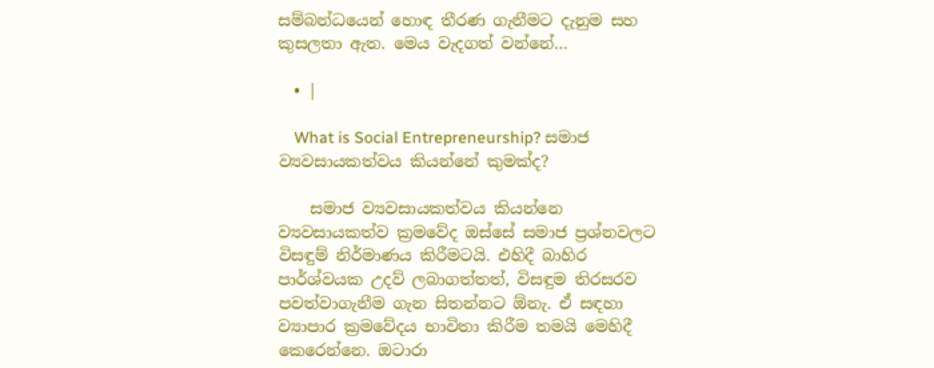සම්බන්ධයෙන් හොඳ තීරණ ගැනීමට දැනුම සහ කුසලතා ඇත. මෙය වැදගත් වන්නේ…

  • |

    What is Social Entrepreneurship? සමාජ ව්‍යවසායකත්වය කියන්නේ කුමක්ද?

    සමාජ ව්‍යවසායකත්වය කියන්නෙ ව්‍යවසායකත්ව ක්‍රමවේද ඔස්සේ සමාජ ප්‍රශ්නවලට විසඳුම් නිර්මාණය කිරීමටයි. එහිදී බාහිර පාර්ශ්වයක උදව් ලබාගත්තත්, විසඳුම තිරසරව පවත්වාගැනීම ගැන සිතන්නට ඕනැ. ඒ සඳහා ව්‍යාපාර ක්‍රමවේදය භාවිතා කිරීම තමයි මෙහිදී කෙරෙන්නෙ. ඔටාරා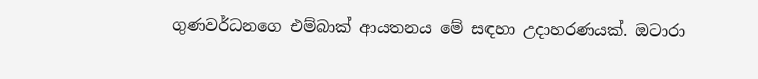ගුණවර්ධනගෙ එම්බාක් ආයතනය මේ සඳහා උදාහරණයක්. ඔටාරා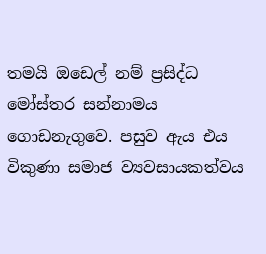තමයි ඔඩෙල් නම් ප්‍රසිද්ධ මෝස්තර සන්නාමය ගොඩනැගුවෙ. පසුව ඇය එය විකුණා සමාජ ව්‍යවසායකත්වය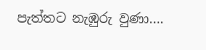පැත්තට නැඹුරු වුණා….